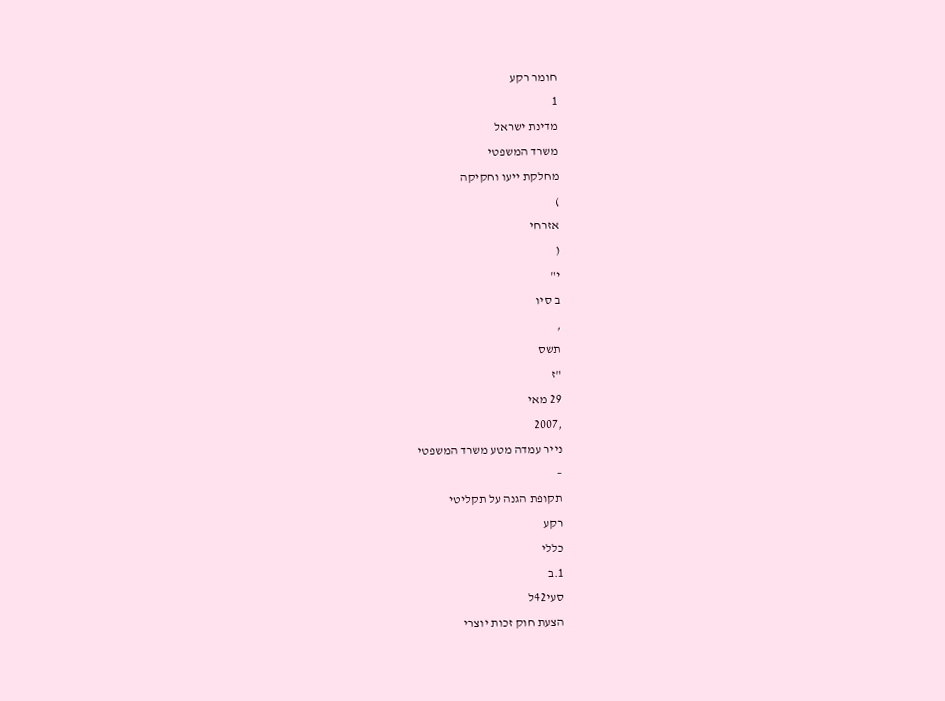חומר רקע
1
מדינת ישראל
משרד המשפטי
מחלקת ייעו וחקיקה
)
אזרחי
(
י"
ב סיו
,
תשס
"ז
29 מאי
,2007
נייר עמדה מטע משרד המשפטי
–
תקופת הגנה על תקליטי
רקע
כללי
1.ב
סעי42ל
הצעת חוק זכות יוצרי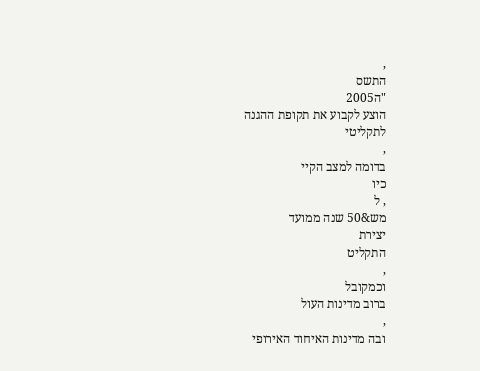,
התשס
"ה2005
הוצע לקבוע את תקופת ההגנה
לתקליטי
,
בדומה למצב הקיי
כיו
, ל
מש&50 שנה ממועד
יצירת
התקליט
,
וכמקובל
ברוב מדינות העול
,
ובה מדינות האיחוד האירופי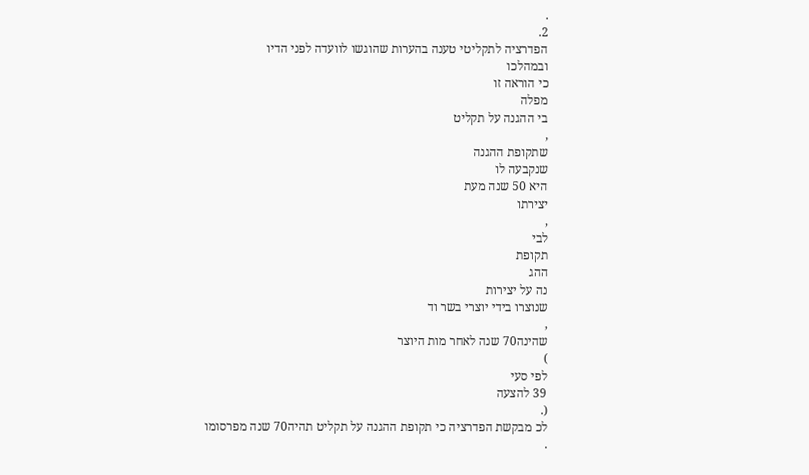.
2.
הפדרציה לתקליטי טענה בהערות שהוגשו לוועדה לפני הדיו
ובמהלכו
כי הוראה זו
מפלה
בי ההגנה על תקליט
,
שתקופת ההגנה
שנקבעה לו
היא 50 שנה מעת
יצירתו
,
לבי
תקופת
ההג
נה על יצירות
שנוצרו בידי יוצרי בשר וד
,
שהינה70 שנה לאחר מות היוצר
)
לפי סעי
39 להצעה
(.
לכ מבקשת הפדרציה כי תקופת ההגנה על תקליט תהיה70 שנה מפרסומו
.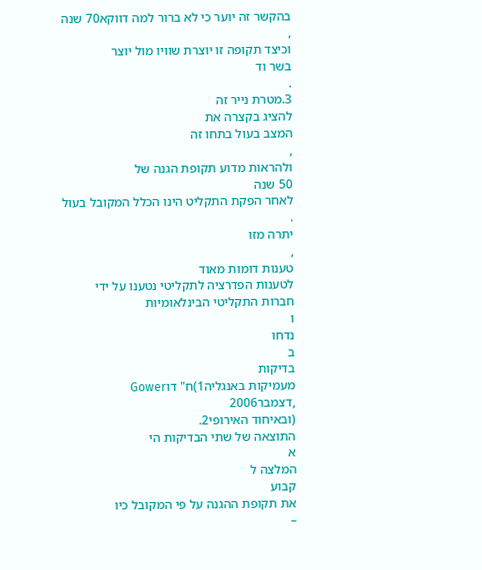בהקשר זה יוער כי לא ברור למה דווקא70 שנה
,
וכיצד תקופה זו יוצרת שוויו מול יוצר
בשר וד
.
3.מטרת נייר זה
להציג בקצרה את
המצב בעול בתחו זה
,
ולהראות מדוע תקופת הגנה של
50 שנה
לאחר הפקת התקליט הינו הכלל המקובל בעול
.
יתרה מזו
,
טענות דומות מאוד
לטענות הפדרציה לתקליטי נטענו על ידי
חברות התקליטי הבינלאומיות
ו
נדחו
ב
בדיקות
מעמיקות באנגליה1)ח" דוGower
,דצמבר2006
(ובאיחוד האירופי2.
התוצאה של שתי הבדיקות הי
א
המלצה ל
קבוע
את תקופת ההגנה על פי המקובל כיו
–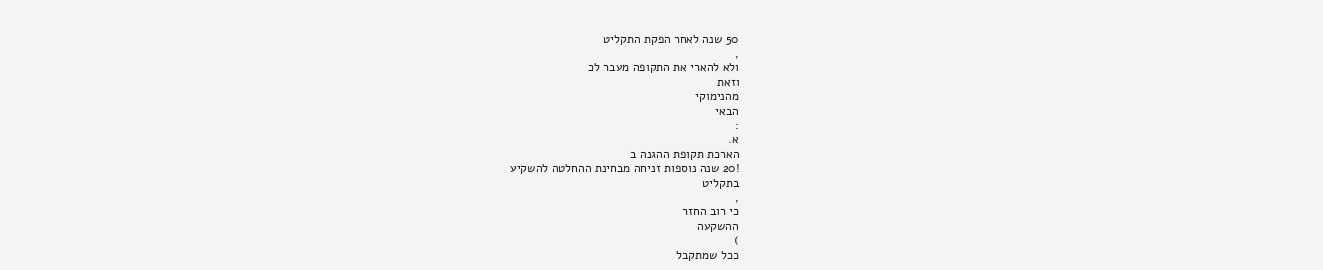50 שנה לאחר הפקת התקליט
,
ולא להארי את התקופה מעבר לכ
וזאת
מהנימוקי
הבאי
:
א.
הארכת תקופת ההגנה ב
!20 שנה נוספות זניחה מבחינת ההחלטה להשקיע
בתקליט
,
כי רוב החזר
ההשקעה
)
ככל שמתקבל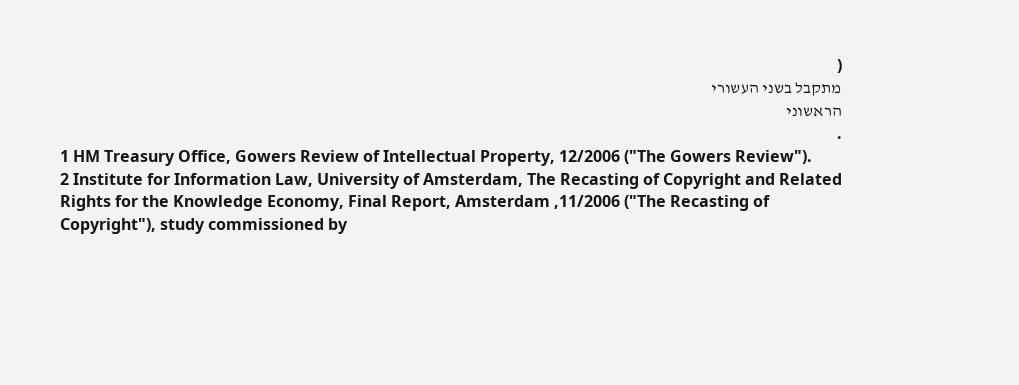(
מתקבל בשני העשורי
הראשוני
.
1 HM Treasury Office, Gowers Review of Intellectual Property, 12/2006 ("The Gowers Review").
2 Institute for Information Law, University of Amsterdam, The Recasting of Copyright and Related
Rights for the Knowledge Economy, Final Report, Amsterdam ,11/2006 ("The Recasting of
Copyright"), study commissioned by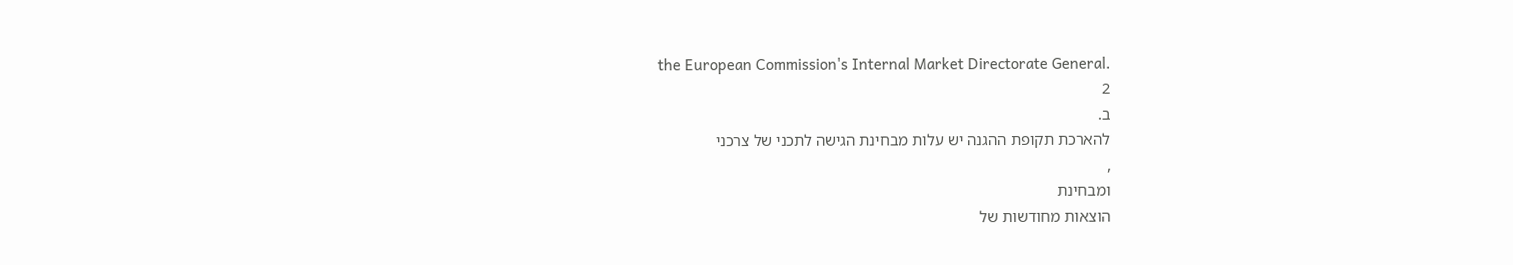the European Commission's Internal Market Directorate General.
2
ב.
להארכת תקופת ההגנה יש עלות מבחינת הגישה לתכני של צרכני
,
ומבחינת
הוצאות מחודשות של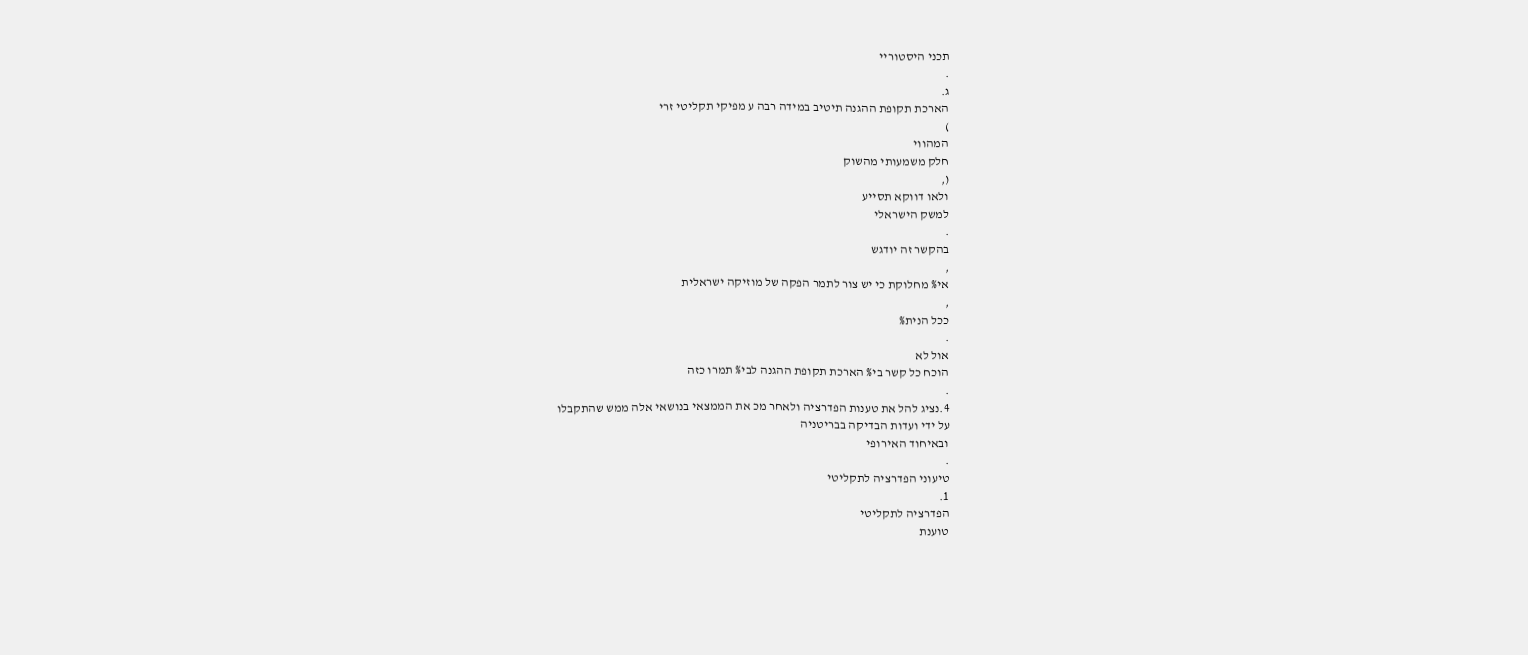תכני היסטוריי
.
ג.
הארכת תקופת ההגנה תיטיב במידה רבה ע מפיקי תקליטי זרי
)
המהווי
חלק משמעותי מהשוק
(,
ולאו דווקא תסייע
למשק הישראלי
.
בהקשר זה יודגש
,
אי% מחלוקת כי יש צור לתמר הפקה של מוזיקה ישראלית
,
ככל הנית%
.
אול לא
הוכח כל קשר בי% הארכת תקופת ההגנה לבי% תמרו כזה
.
4.נציג להל את טענות הפדרציה ולאחר מכ את הממצאי בנושאי אלה ממש שהתקבלו
על ידי ועדות הבדיקה בבריטניה
ובאיחוד האירופי
.
טיעוני הפדרציה לתקליטי
1.
הפדרציה לתקליטי
טוענת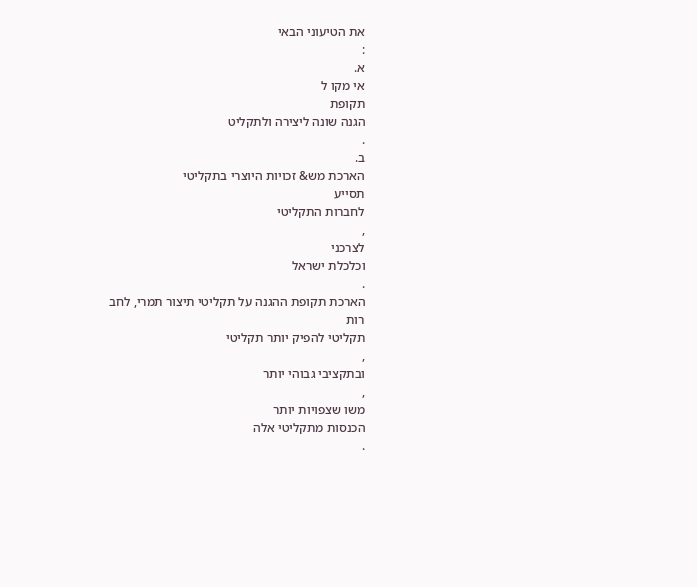את הטיעוני הבאי
:
א.
אי מקו ל
תקופת
הגנה שונה ליצירה ולתקליט
.
ב.
הארכת מש& זכויות היוצרי בתקליטי
תסייע
לחברות התקליטי
,
לצרכני
וכלכלת ישראל
.
הארכת תקופת ההגנה על תקליטי תיצור תמרי, לחב
רות
תקליטי להפיק יותר תקליטי
,
ובתקציבי גבוהי יותר
,
משו שצפויות יותר
הכנסות מתקליטי אלה
.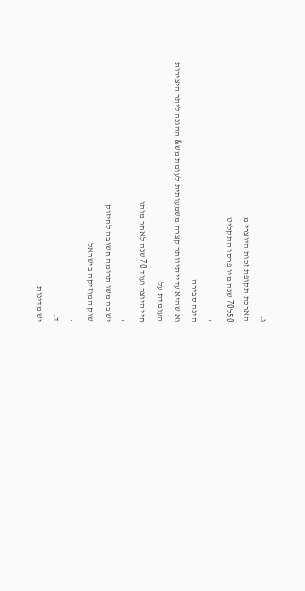ג.
הארכת תקופת זכות היוצרי מ
50ל70 שנה מיו פרסו התקליט
,
הינה סבירה
וא שהיא עדיי תיוותר קצרה משמעותית לעומת מש& ההגנה ליתר היצירות
העומדת על
חיי היוצר ועוד 70 שנה לאחר מותו
,
יש בה משו תרומה חשובה לחיזוק
שוק המוזיקה בישראל
.
ד.
יש מדינות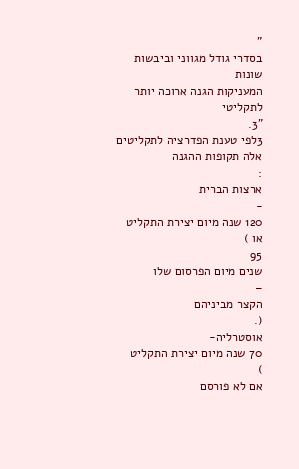"
בסדרי גודל מגווני וביבשות שונות
המעניקות הגנה ארוכה יותר
לתקליטי
"3.
3לפי טענת הפדרציה לתקליטים אלה תקופות ההגנה
:
ארצות הברית
-
120 שנה מיום יצירת התקליט
או )
95
שנים מיום הפרסום שלו
–
הקצר מביניהם
(.
אוסטרליה-
70 שנה מיום יצירת התקליט
)
אם לא פורסם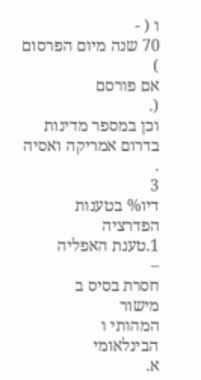ו ( -
70 שנה מיום הפרסום
)
אם פורסם
(.
וכן במספר מדינות בדרום אמריקה ואסיה
.
3
דיו% בטענות הפדרציה
1.טענת האפליה
–
חסרת בסיס ב
מישור
המהותי ו
הבינלאומי
א.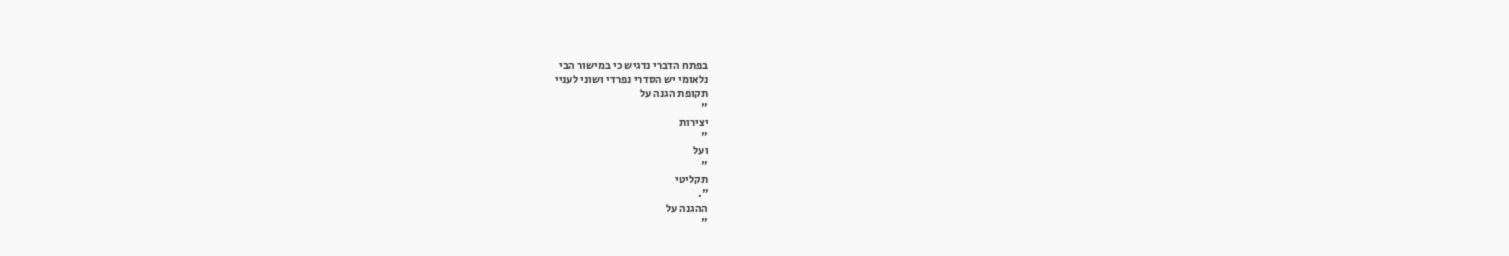בפתח הדברי נדגיש כי במישור הבי
נלאומי יש הסדרי נפרדי ושוני לעניי
תקופת הגנה על
"
יצירות
"
ועל
"
תקליטי
".
ההגנה על
"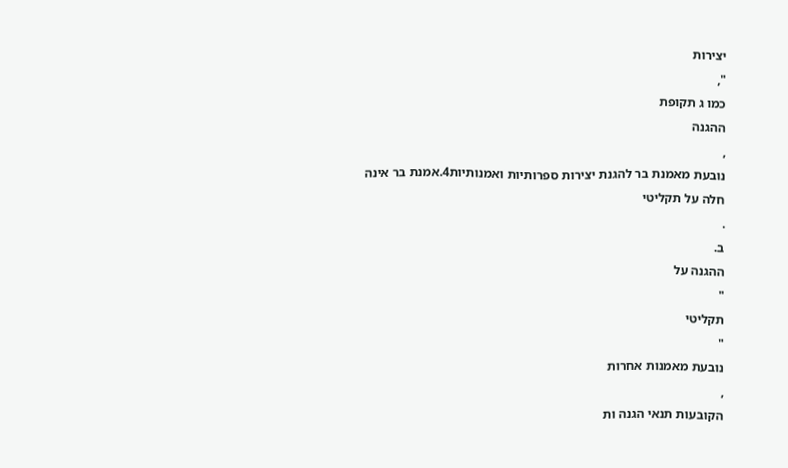יצירות
",
כמו ג תקופת
ההגנה
,
נובעת מאמנת בר להגנת יצירות ספרותיות ואמנותיות4.אמנת בר אינה
חלה על תקליטי
.
ב.
ההגנה על
"
תקליטי
"
נובעת מאמנות אחרות
,
הקובעות תנאי הגנה ות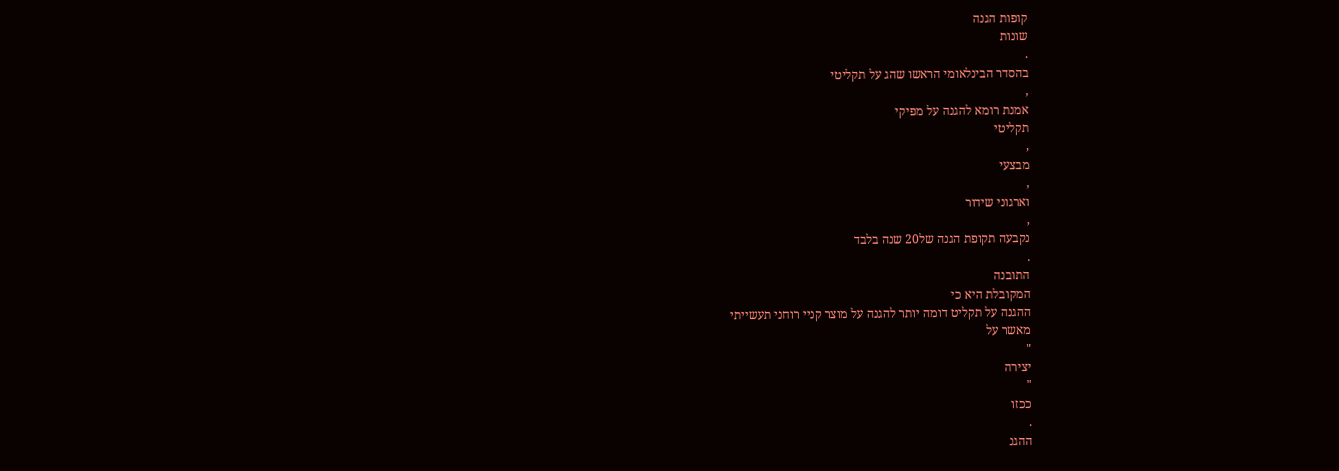קופות הגנה
שונות
.
בהסדר הבינלאומי הראשו שהג על תקליטי
,
אמנת רומא להגנה על מפיקי
תקליטי
,
מבצעי
,
וארגוני שידור
,
נקבעה תקופת הגנה של20 שנה בלבד
.
התובנה
המקובלת היא כי
ההגנה על תקליט דומה יותר להגנה על מוצר קניי רוחני תעשייתי
מאשר על
"
יצירה
"
ככזו
.
ההגנ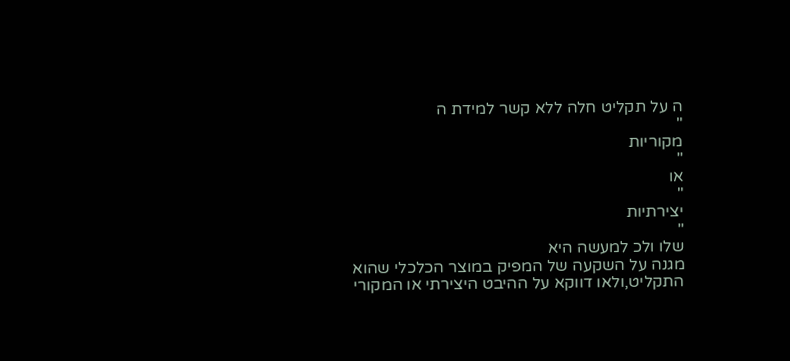ה על תקליט חלה ללא קשר למידת ה
"
מקוריות
"
או
"
יצירתיות
"
שלו ולכ למעשה היא
מגנה על השקעה של המפיק במוצר הכלכלי שהוא
התקליט,ולאו דווקא על ההיבט היצירתי או המקורי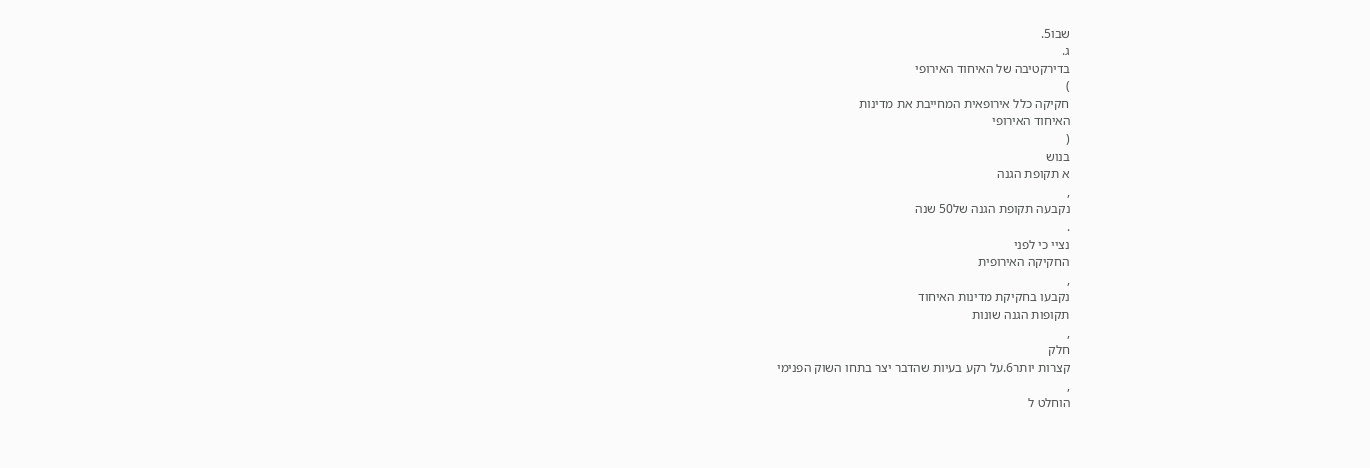שבו5.
ג.
בדירקטיבה של האיחוד האירופי
)
חקיקה כלל אירופאית המחייבת את מדינות
האיחוד האירופי
(
בנוש
א תקופת הגנה
,
נקבעה תקופת הגנה של50 שנה
.
נציי כי לפני
החקיקה האירופית
,
נקבעו בחקיקת מדינות האיחוד
תקופות הגנה שונות
,
חלק
קצרות יותר6.על רקע בעיות שהדבר יצר בתחו השוק הפנימי
,
הוחלט ל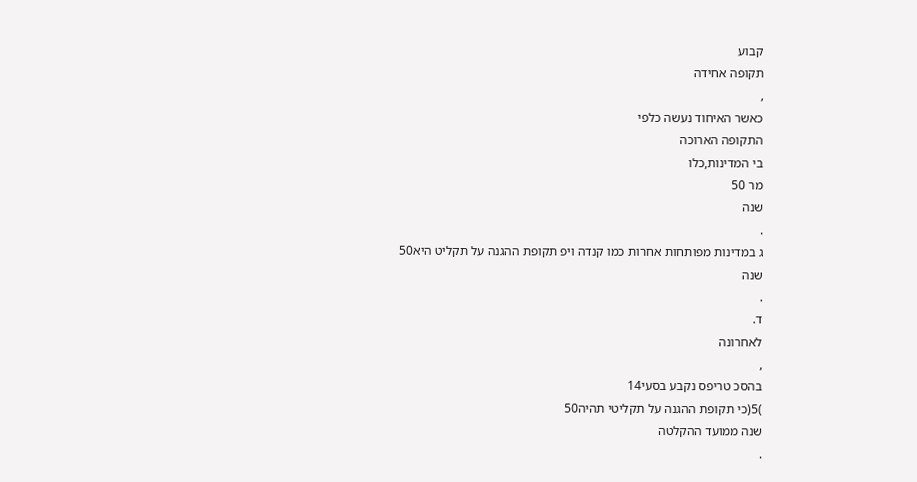קבוע
תקופה אחידה
,
כאשר האיחוד נעשה כלפי
התקופה הארוכה
בי המדינות,כלו
מר 50
שנה
.
ג במדינות מפותחות אחרות כמו קנדה ויפ תקופת ההגנה על תקליט היא50
שנה
.
ד.
לאחרונה
,
בהסכ טריפס נקבע בסעי14
)5(כי תקופת ההגנה על תקליטי תהיה50
שנה ממועד ההקלטה
.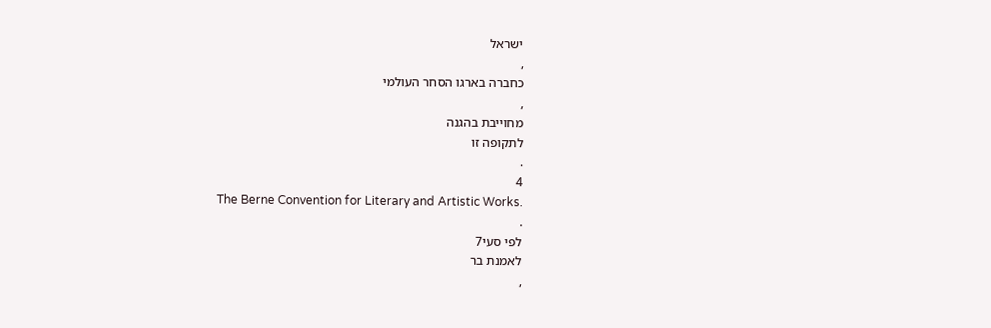ישראל
,
כחברה בארגו הסחר העולמי
,
מחוייבת בהגנה
לתקופה זו
.
4
The Berne Convention for Literary and Artistic Works.
.
לפי סעי7
לאמנת בר
,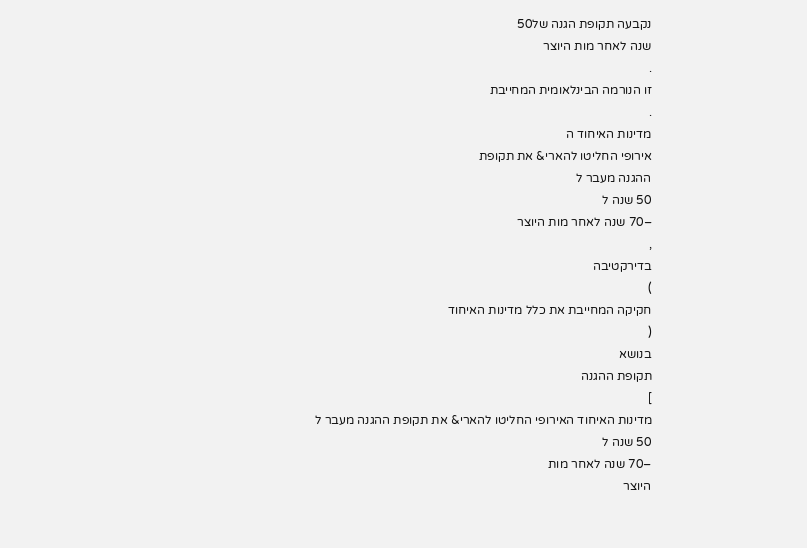נקבעה תקופת הגנה של50
שנה לאחר מות היוצר
.
זו הנורמה הבינלאומית המחייבת
.
מדינות האיחוד ה
אירופי החליטו להארי& את תקופת
ההגנה מעבר ל
50 שנה ל
–70 שנה לאחר מות היוצר
,
בדירקטיבה
)
חקיקה המחייבת את כלל מדינות האיחוד
(
בנושא
תקופת ההגנה
]
מדינות האיחוד האירופי החליטו להארי& את תקופת ההגנה מעבר ל
50 שנה ל
–70 שנה לאחר מות
היוצר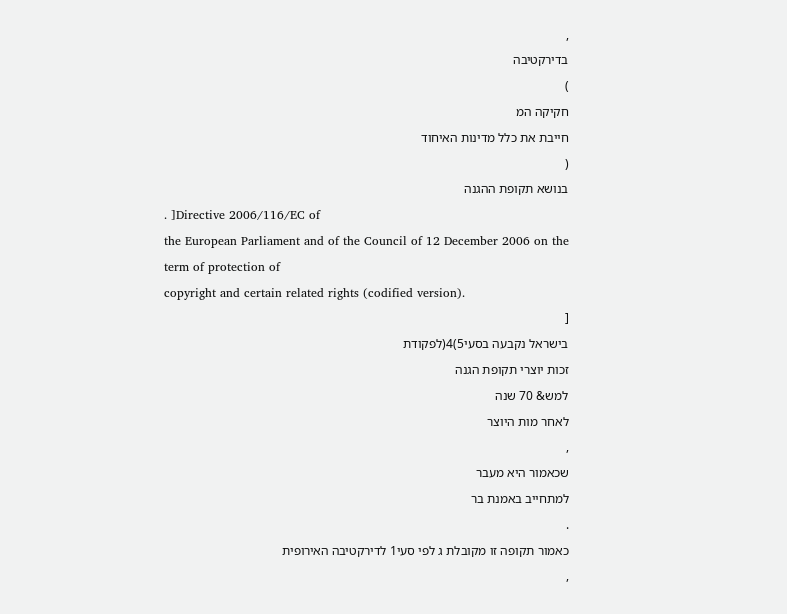,
בדירקטיבה
)
חקיקה המ
חייבת את כלל מדינות האיחוד
(
בנושא תקופת ההגנה
. ]Directive 2006/116/EC of
the European Parliament and of the Council of 12 December 2006 on the term of protection of
copyright and certain related rights (codified version).
[
בישראל נקבעה בסעי5)4(לפקודת
זכות יוצרי תקופת הגנה
למש& 70 שנה
לאחר מות היוצר
,
שכאמור היא מעבר
למתחייב באמנת בר
.
כאמור תקופה זו מקובלת ג לפי סעי1 לדירקטיבה האירופית
,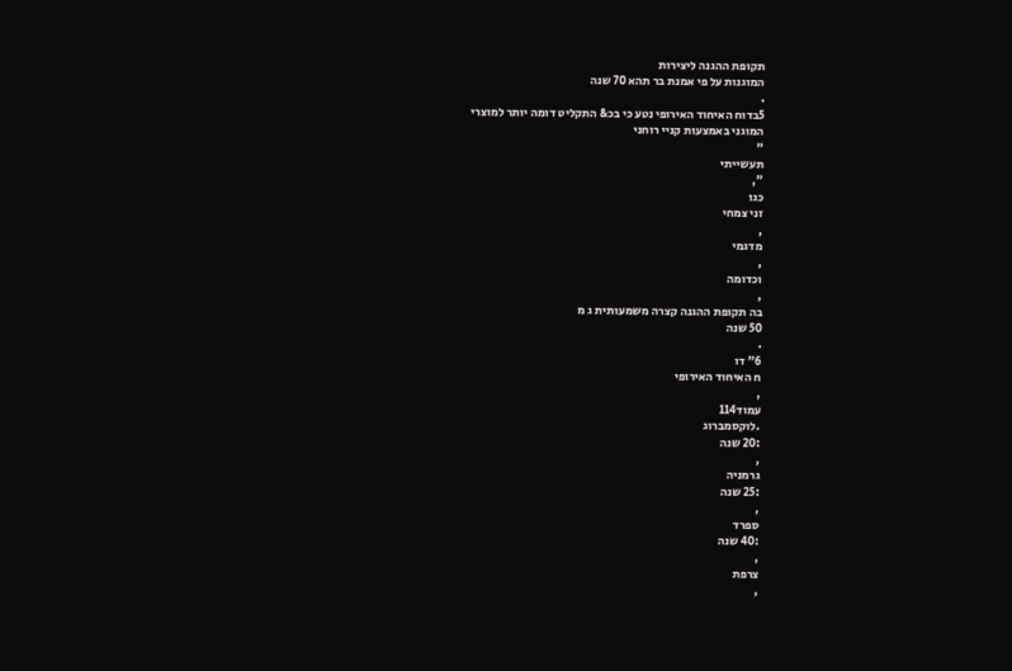תקופת ההגנה ליצירות
המוגנות על פי אמנת בר תהא 70 שנה
.
5בדוח האיחוד האירופי נטע כי בכ& התקליט דומה יותר למוצרי
המוגני באמצעות קניי רוחני
"
תעשייתי
",
כגו
זני צמחי
,
מדגמי
,
וכדומה
,
בה תקופת ההגנה קצרה משמעותית ג מ
50 שנה
.
6" דו
ח האיחוד האירופי
,
עמוד114
.לוקסמברוג
:20 שנה
,
גרמניה
:25 שנה
,
ספרד
:40 שנה
,
צרפת
,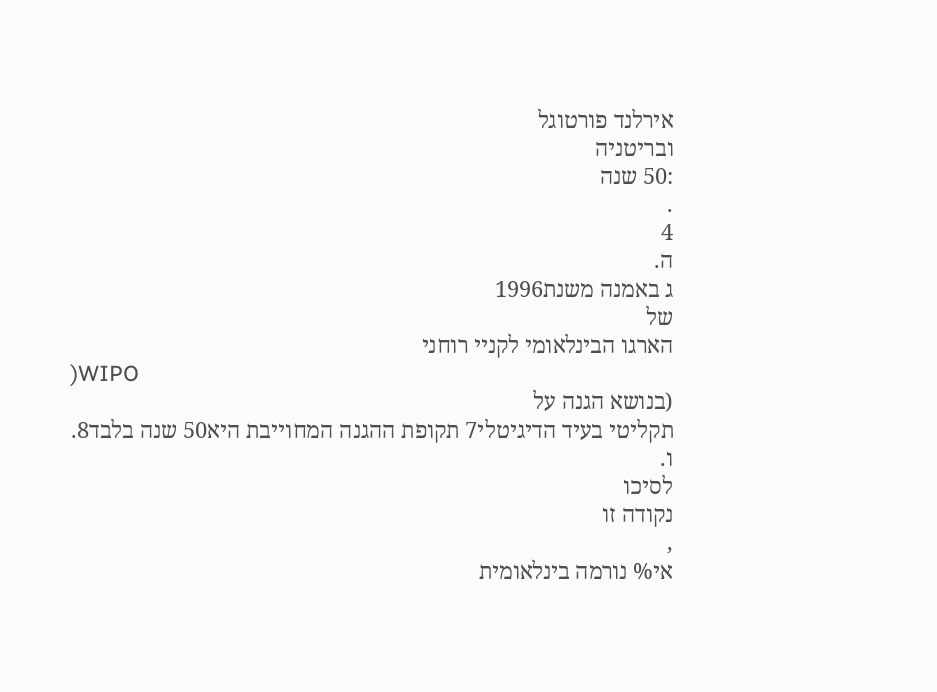אירלנד פורטוגל
ובריטניה
:50 שנה
.
4
ה.
ג באמנה משנת1996
של
הארגו הבינלאומי לקניי רוחני
)WIPO
(בנושא הגנה על
תקליטי בעיד הדיגיטלי7 תקופת ההגנה המחוייבת היא50 שנה בלבד8.
ו.
לסיכו
נקודה זו
,
אי% נורמה בינלאומית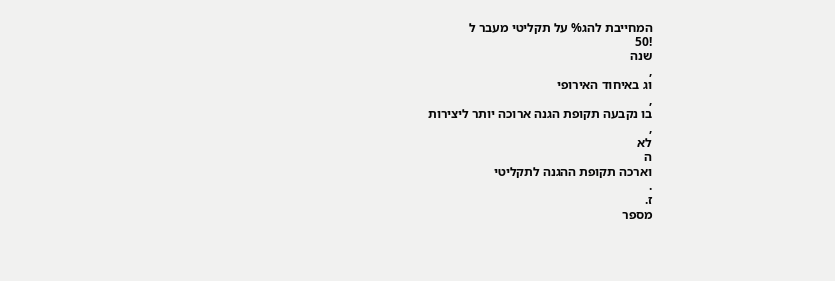המחייבת להג% על תקליטי מעבר ל
!50
שנה
,
וג באיחוד האירופי
,
בו נקבעה תקופת הגנה ארוכה יותר ליצירות
,
לא
ה
וארכה תקופת ההגנה לתקליטי
.
ז.
מספר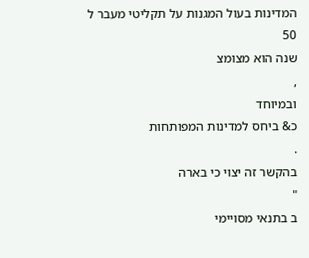המדינות בעול המגנות על תקליטי מעבר ל
50
שנה הוא מצומצ
,
ובמיוחד
כ& ביחס למדינות המפותחות
.
בהקשר זה יצוי כי בארה
"
ב בתנאי מסויימי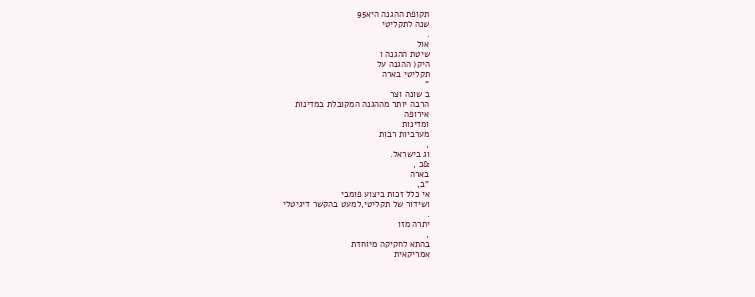תקופת ההגנה היא95
שנה לתקליטי
.
אול
שיטת ההגנה ו
היק( ההגנה על
תקליטי בארה
"
ב שונה וצר
הרבה יותר מההגנה המקובלת במדינות
אירופה
ומדינות
מערביות רבות
,
וג בישראל.
&כ ,
בארה
"ב,
אי כלל זכות ביצוע פומבי
ושידור של תקליטי,למעט בהקשר דיגיטלי
.
יתרה מזו
,
בהתא לחקיקה מיוחדת
אמריקאית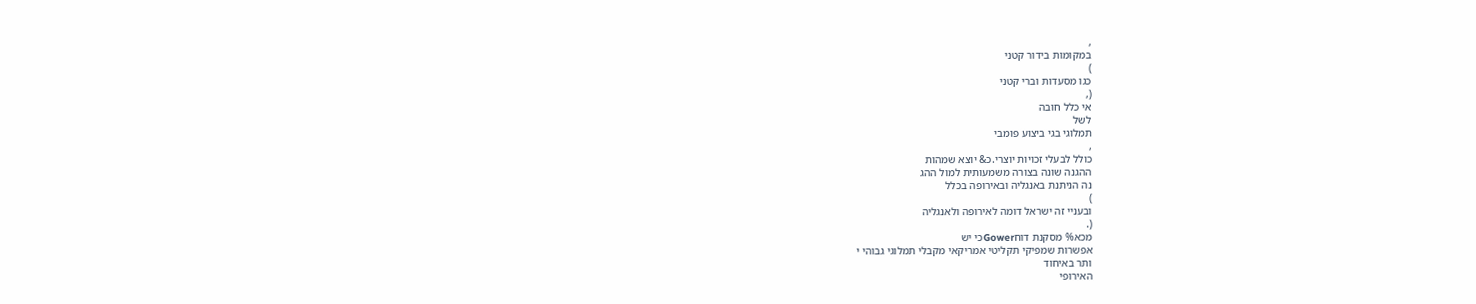,
במקומות בידור קטני
)
כגו מסעדות וברי קטני
(,
אי כלל חובה
לשל
תמלוגי בגי ביצוע פומבי
,
כולל לבעלי זכויות יוצרי.כ& יוצא שמהות
ההגנה שונה בצורה משמעותית למול ההג
נה הניתנת באנגליה ובאירופה בכלל
)
ובעניי זה ישראל דומה לאירופה ולאנגליה
(.
מכא% מסקנת דוחGowerכי יש
אפשרות שמפיקי תקליטי אמריקאי מקבלי תמלוגי גבוהי י
ותר באיחוד
האירופי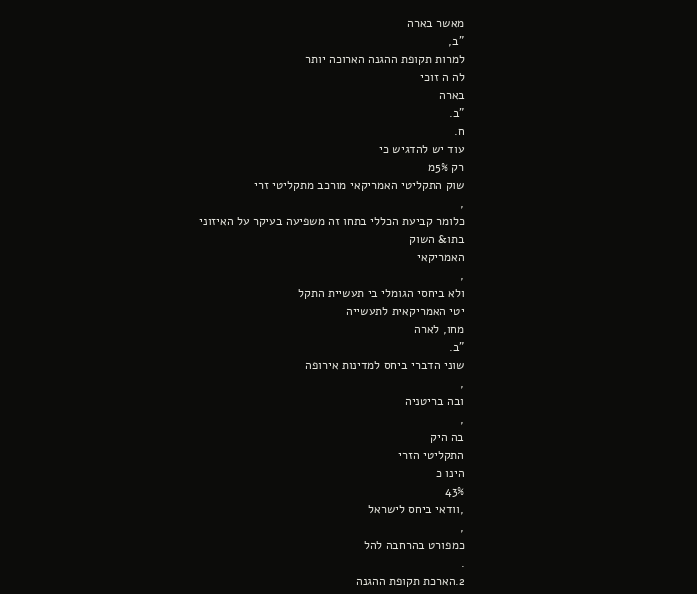מאשר בארה
"ב,
למרות תקופת ההגנה הארוכה יותר
לה ה זוכי
בארה
"ב.
ח.
עוד יש להדגיש כי
רק 5%מ
שוק התקליטי האמריקאי מורכב מתקליטי זרי
,
כלומר קביעת הכללי בתחו זה משפיעה בעיקר על האיזוני בתו& השוק
האמריקאי
,
ולא ביחסי הגומלי בי תעשיית התקל
יטי האמריקאית לתעשייה
מחו, לארה
"ב.
שוני הדברי ביחס למדינות אירופה
,
ובה בריטניה
,
בה היק
התקליטי הזרי
הינו כ
43%
,וודאי ביחס לישראל
,
כמפורט בהרחבה להל
.
2.הארכת תקופת ההגנה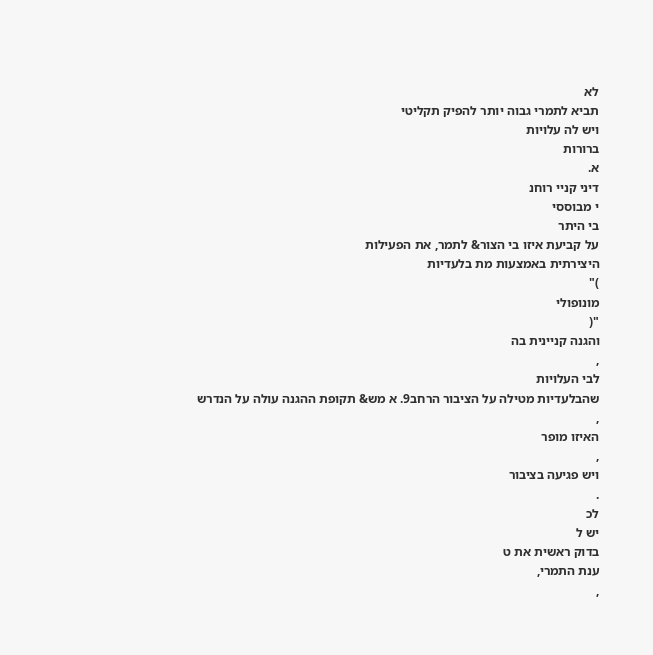לא
תביא לתמרי גבוה יותר להפיק תקליטי
ויש לה עלויות
ברורות
א.
דיני קניי רוחנ
י מבוססי
בי היתר
על קביעת איזו בי הצור& לתמר, את הפעילות
היצירתית באמצעות מת בלעדיות
)"
מונופולי
"(
והגנה קניינית בה
,
לבי העלויות
שהבלעדיות מטילה על הציבור הרחב9. א מש& תקופת ההגנה עולה על הנדרש
,
האיזו מופר
,
ויש פגיעה בציבור
.
לכ
יש ל
בדוק ראשית את ט
ענת התמרי,
,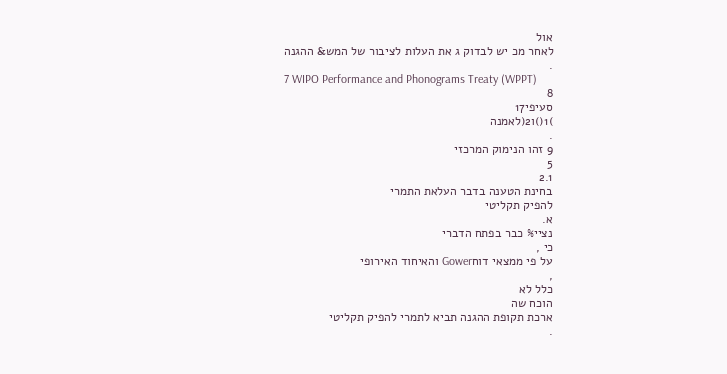אול
לאחר מכ יש לבדוק ג את העלות לציבור של המש& ההגנה
.
7 WIPO Performance and Phonograms Treaty (WPPT)
8
סעיפי17
)1()ו2(לאמנה
.
9 זהו הנימוק המרכזי
5
2.1
בחינת הטענה בדבר העלאת התמרי
להפיק תקליטי
א.
נציי% כבר בפתח הדברי
כי ,
על פי ממצאי דוחGower והאיחוד האירופי
,
כלל לא
הוכח שה
ארכת תקופת ההגנה תביא לתמרי להפיק תקליטי
.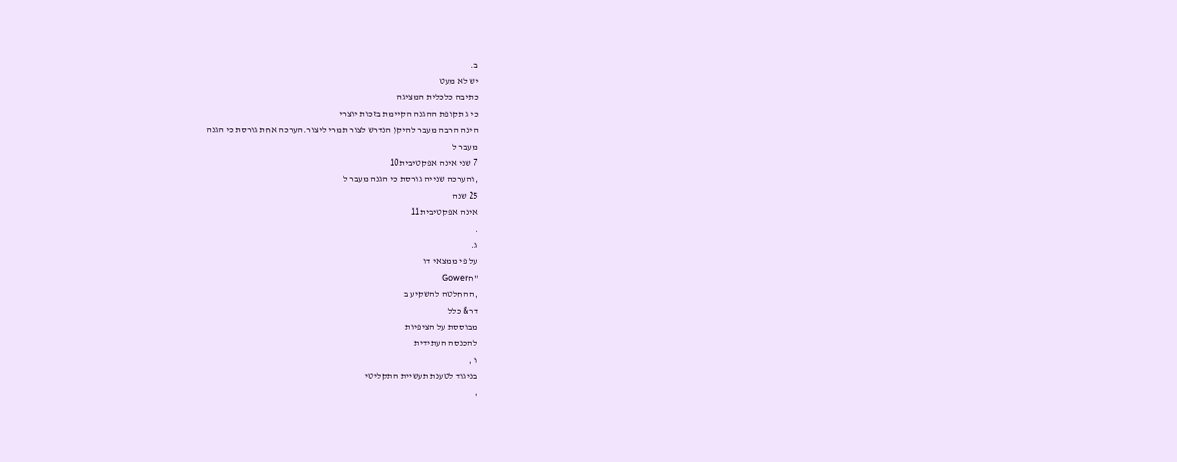ב.
יש לא מעט
כתיבה כלכלית המציגה
כי ג תקופת ההגנה הקיימת בזכות יוצרי
הינה הרבה מעבר להיק( הנדרש לצור תמרי ליצור.הערכה אחת גורסת כי הגנה
מעבר ל
7 שני אינה אפקטיבית10
,והערכה שנייה גורסת כי הגנה מעבר ל
25 שנה
אינה אפקטיבית11
.
ג.
על פי ממצאי דו
"חGower
,ההחלטה להשקיע ב
דר& כלל
מבוססת על הציפיות
להכנסה העתידית
ו ,
בניגוד לטענת תעשיית התקליטי
,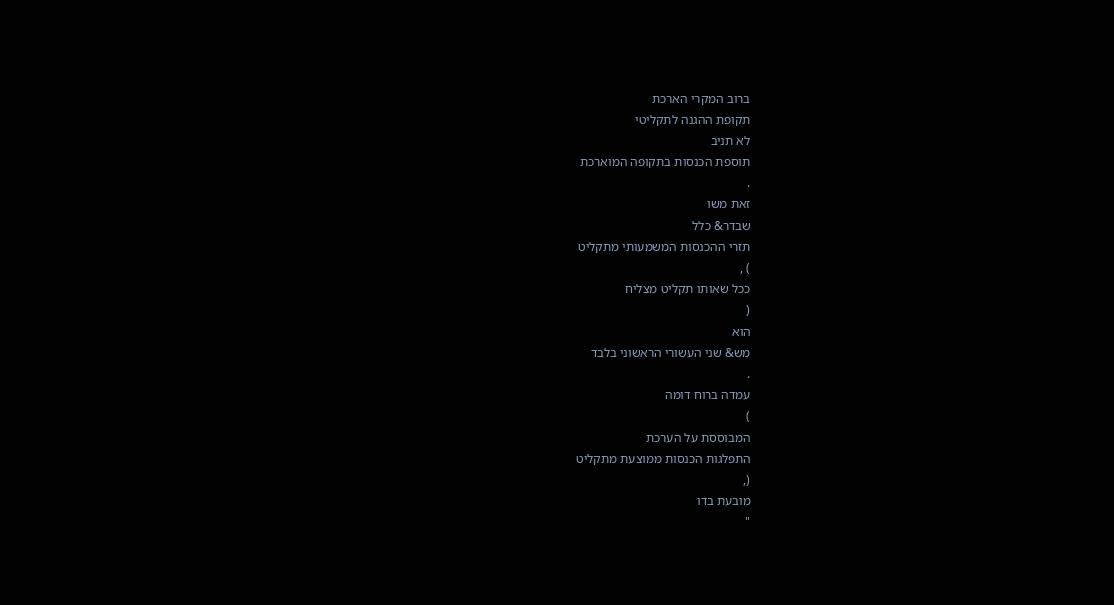ברוב המקרי הארכת
תקופת ההגנה לתקליטי
לא תניב
תוספת הכנסות בתקופה המוארכת
.
זאת משו
שבדר& כלל
תזרי ההכנסות המשמעותי מתקליט
) ,
ככל שאותו תקליט מצליח
(
הוא
מש& שני העשורי הראשוני בלבד
.
עמדה ברוח דומה
)
המבוססת על הערכת
התפלגות הכנסות ממוצעת מתקליט
(,
מובעת בדו
"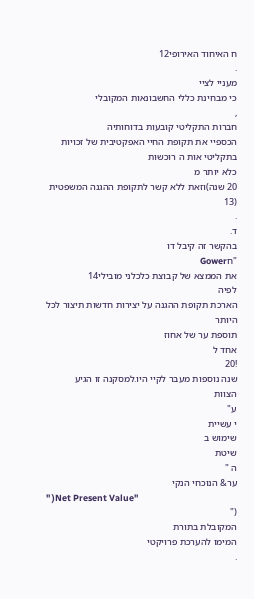ח האיחוד האירופי12
.
מעניי לציי
כי מבחינת כללי החשבונאות המקובלי
,
חברות התקליטי קובעות בדוחותיה
הכספיי את תקופת החיי האפקטיבית של זכויות בתקליטי אות ה רוכשות
כלא יותר מ
20 שנה)וזאת ללא קשר לתקופת ההגנה המשפטית
(13
.
ד.
בהקשר זה קיבל דו
"חGower
את הממצא של קבוצת כלכלני מובילי14
לפיה
הארכת תקופת ההגנה על יצירות חדשות תיצור לכל היותר
תוספת ער של אחוז
אחד ל
!20
שנה נוספות מעבר לקיי היו.למסקנה זו הגיע
הצוות
ע"
י עשיית
שימוש ב
שיטת
ה "
ער& הנוכחי הנקי
" )Net Present Value"
("
המקובלת בתורת
המימו להערכת פרויקטי
.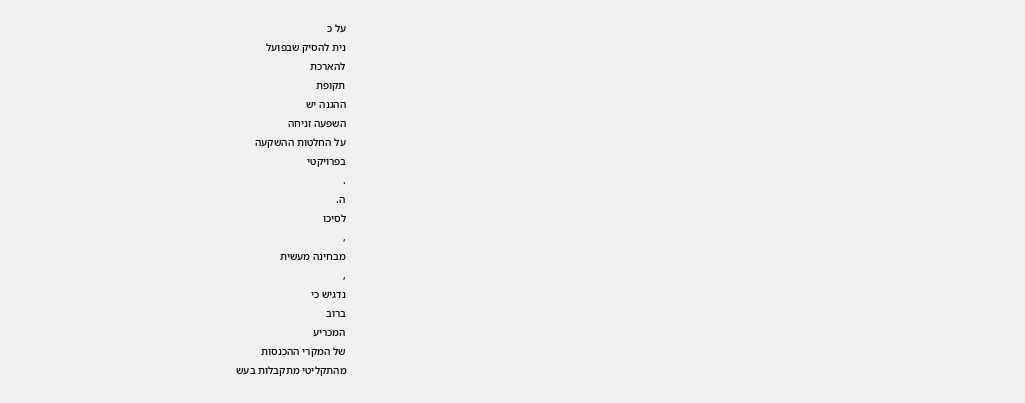על כ
נית להסיק שבפועל
להארכת
תקופת
ההגנה יש
השפעה זניחה
על החלטות ההשקעה
בפרויקטי
.
ה.
לסיכו
,
מבחינה מעשית
,
נדגיש כי
ברוב
המכריע
של המקרי ההכנסות
מהתקליטי מתקבלות בעש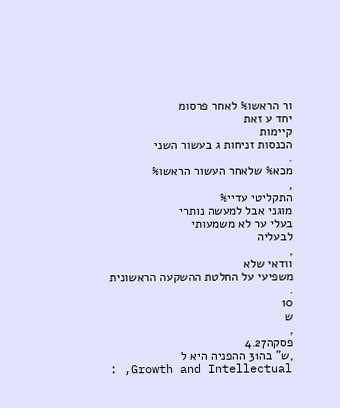ור הראשו% לאחר פרסומ
יחד ע זאת
קיימות
הכנסות זניחות ג בעשור השני
.
מכא% שלאחר העשור הראשו%
,
התקליטי עדיי%
מוגני אבל למעשה נותרי
בעלי ער לא משמעותי
לבעליה
,
וודאי שלא
משפיעי על החלטת ההשקעה הראשונית
.
10
ש
,
פסקה4.27
,ש" בה31 ההפניה היא ל
: ,Growth and Intellectual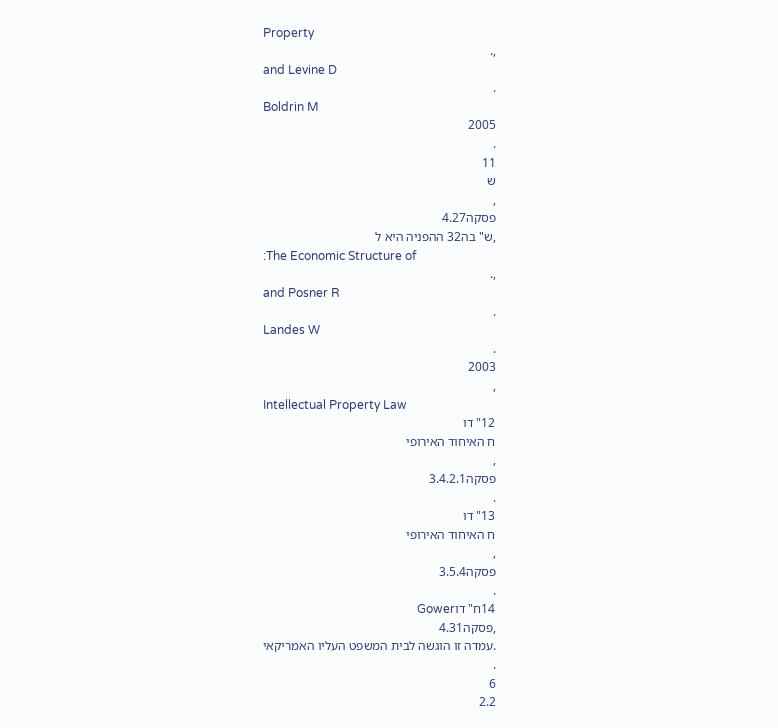Property
,.
and Levine D
.
Boldrin M
2005
.
11
ש
,
פסקה4.27
,ש" בה32 ההפניה היא ל
:The Economic Structure of
,.
and Posner R
.
Landes W
.
2003
,
Intellectual Property Law
12" דו
ח האיחוד האירופי
,
פסקה3.4.2.1
.
13" דו
ח האיחוד האירופי
,
פסקה3.5.4
.
14ח" דוGower
,פסקה4.31
.עמדה זו הוגשה לבית המשפט העליו האמריקאי
.
6
2.2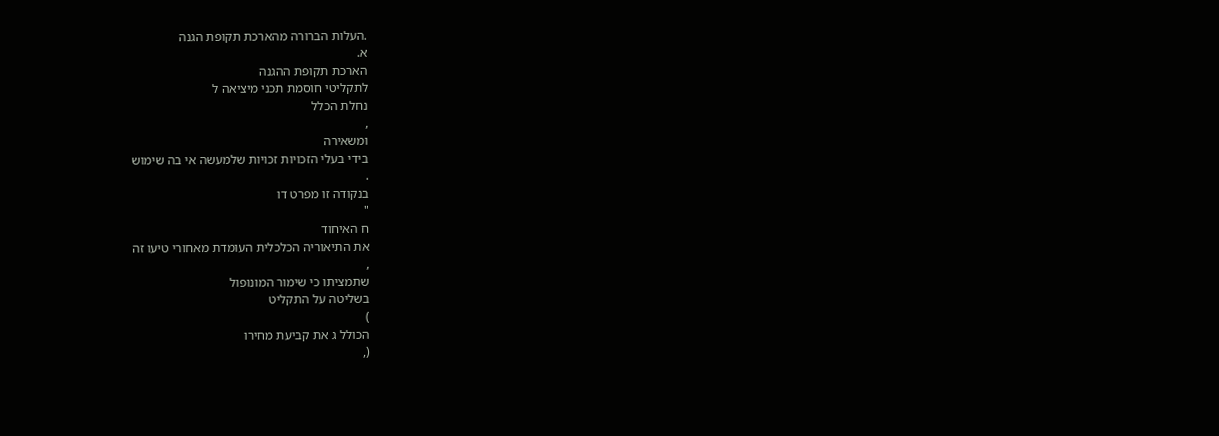.העלות הברורה מהארכת תקופת הגנה
א.
הארכת תקופת ההגנה
לתקליטי חוסמת תכני מיציאה ל
נחלת הכלל
,
ומשאירה
בידי בעלי הזכויות זכויות שלמעשה אי בה שימוש
.
בנקודה זו מפרט דו
"
ח האיחוד
את התיאוריה הכלכלית העומדת מאחורי טיעו זה
,
שתמציתו כי שימור המונופול
בשליטה על התקליט
)
הכולל ג את קביעת מחירו
(,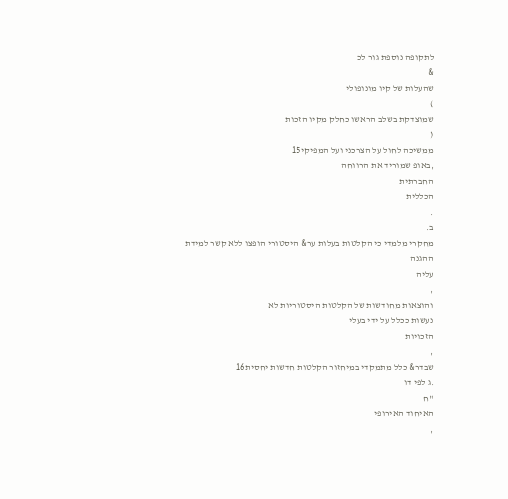לתקופה נוספת גור לכ
&
שהעלות של קיו מונופולי
)
שמוצדקת בשלב הראשו כחלק מקיו הזכות
(
ממשיכה לחול על הצרכני ועל המפיקי15
,באופ שמוריד את הרווחה
החברתית
הכללית
.
ב.
מחקרי מלמדי כי הקלטות בעלות ער& היסטורי הופצו ללא קשר למידת ההגנה
עליה
,
והוצאות מחודשות של הקלטות היסטוריות לא
נעשות ככלל על ידי בעלי
הזכויות
,
שבדר& כלל מתמקדי במיחזור הקלטות חדשות יחסית16
.ג לפי דו
"ח
האיחוד האירופי
,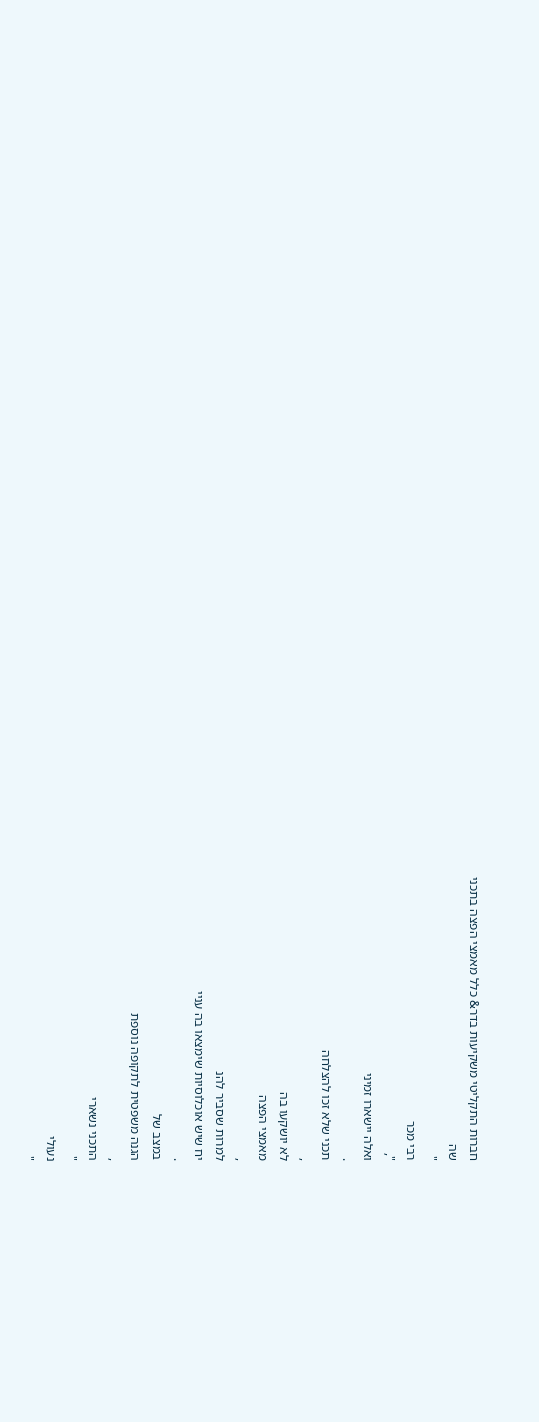חברות התקליטי משקיעות בדר& כלל מאמצי הפצה בתכני
שה
"
רבי מכר
",
ואלה יישארו זמיני
.
תכני שלא זכו להצלחה
,
לא יושקעו בה
מאמצי הפצה
,
למרות שסביר להנ
יח שיש אוכלוסיות שימצאו בה עניי
.
במצב של
הגנה משפטית לתקופה נוספת
,
התכני נשארי
"
נעולי
"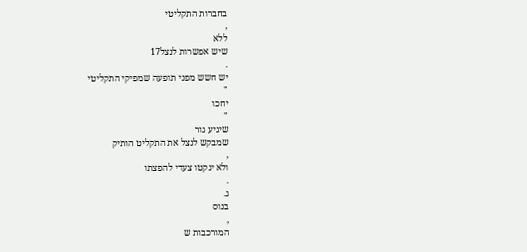בחברות התקליטי
,
ללא
שיש אפשרות לנצל17
.
יש חשש מפני תופעה שמפיקי התקליטי
"
יחכו
"
שיגיע גור
שמבקש לנצל את התקליט הותיק
,
ולא ינקטו צעדי להפצתו
.
ג.
בנוס
,
המורכבות ש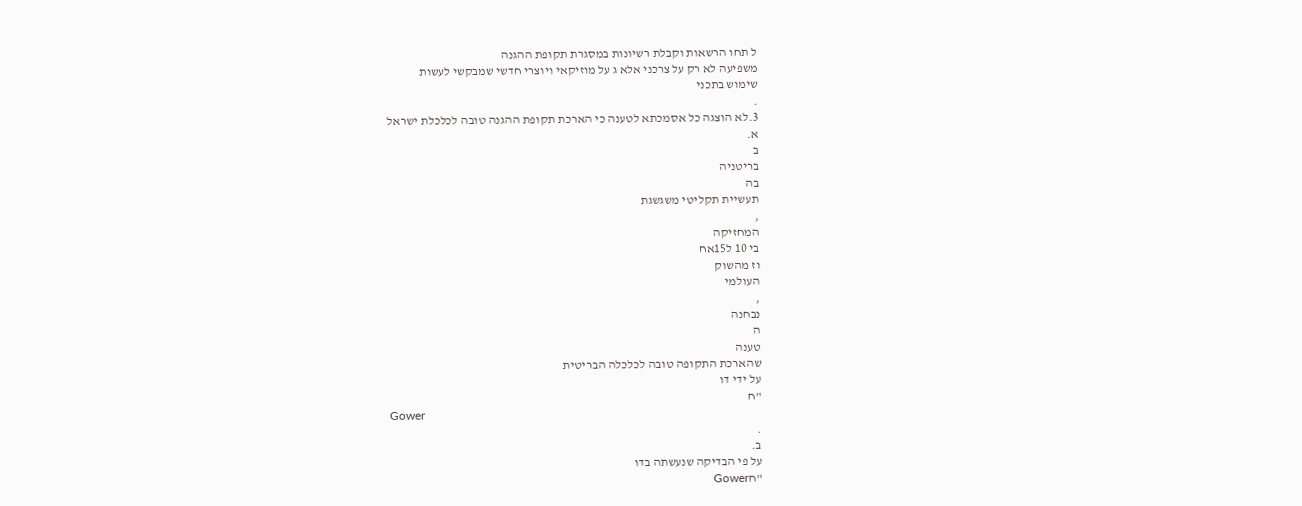ל תחו הרשאות וקבלת רשיונות במסגרת תקופת ההגנה
משפיעה לא רק על צרכני אלא ג על מוזיקאי ויוצרי חדשי שמבקשי לעשות
שימוש בתכני
.
3.לא הוצגה כל אסמכתא לטענה כי הארכת תקופת ההגנה טובה לכלכלת ישראל
א.
ב
בריטניה
בה
תעשיית תקליטי משגשגת
,
המחזיקה
בי 10 ל15אח
וז מהשוק
העולמי
,
נבחנה
ה
טענה
שהארכת התקופה טובה לכלכלה הבריטית
על ידי דו
"ח
Gower
.
ב.
על פי הבדיקה שנעשתה בדו
"חGower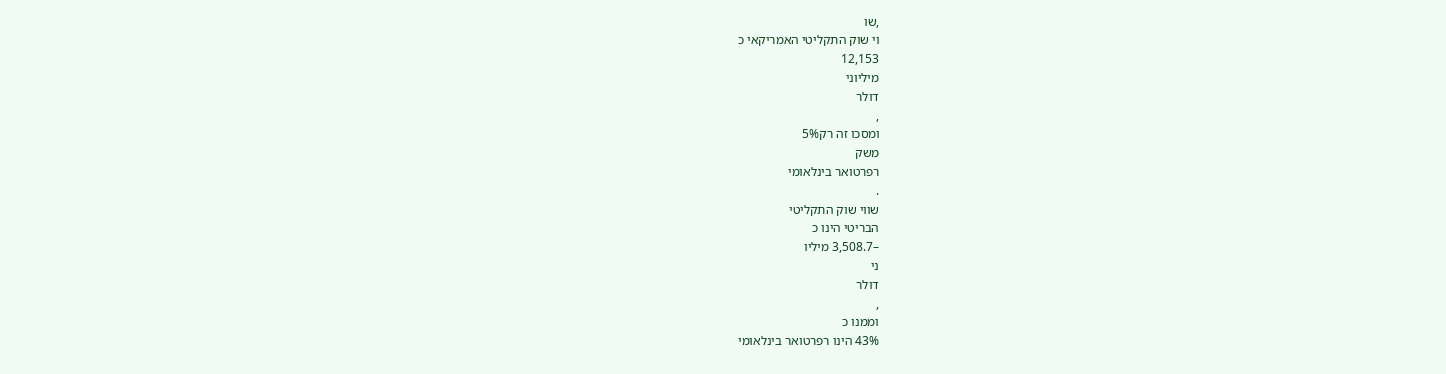,שו
וי שוק התקליטי האמריקאי כ
12,153
מיליוני
דולר
,
ומסכו זה רק5%
משק
רפרטואר בינלאומי
.
שווי שוק התקליטי
הבריטי הינו כ
–3,508.7 מיליו
ני
דולר
,
וממנו כ
43% הינו רפרטואר בינלאומי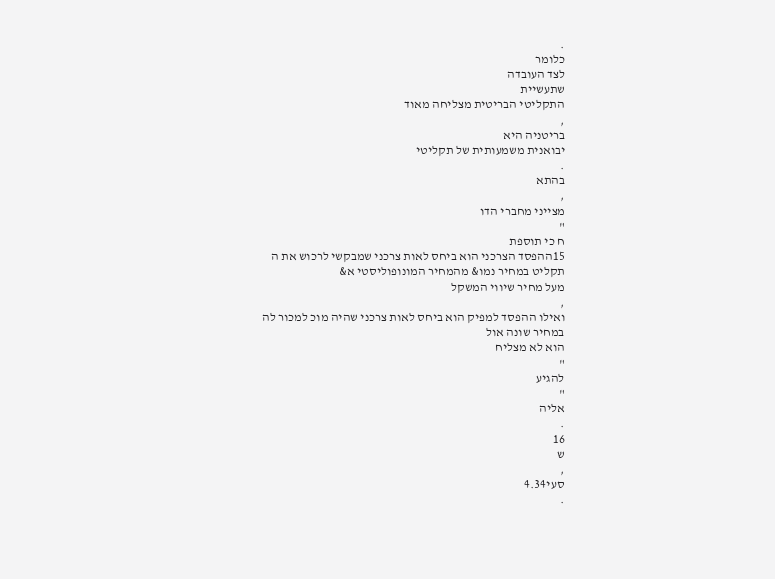.
כלומר
לצד העובדה
שתעשיית
התקליטי הבריטית מצליחה מאוד
,
בריטניה היא
יבואנית משמעותית של תקליטי
.
בהתא
,
מצייני מחברי הדו
"
ח כי תוספת
15ההפסד הצרכני הוא ביחס לאות צרכני שמבקשי לרכוש את ה
תקליט במחיר נמו& מהמחיר המונופוליסטי א&
מעל מחיר שיווי המשקל
,
ואילו ההפסד למפיק הוא ביחס לאות צרכני שהיה מוכ למכור לה במחיר שונה אול
הוא לא מצליח
"
להגיע
"
אליה
.
16
ש
,
סעי4.34
.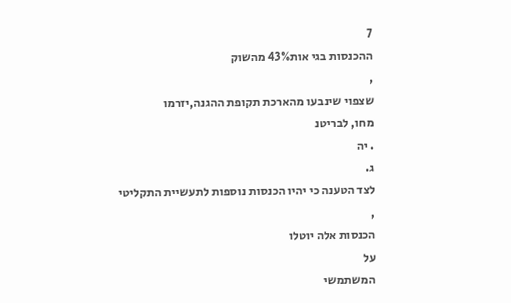7
ההכנסות בגי אות43% מהשוק
,
שצפוי שינבעו מהארכת תקופת ההגנה,יזרמו
מחו, לבריטנ
. יה
ג.
לצד הטענה כי יהיו הכנסות נוספות לתעשיית התקליטי
,
הכנסות אלה יוטלו
על
המשתמשי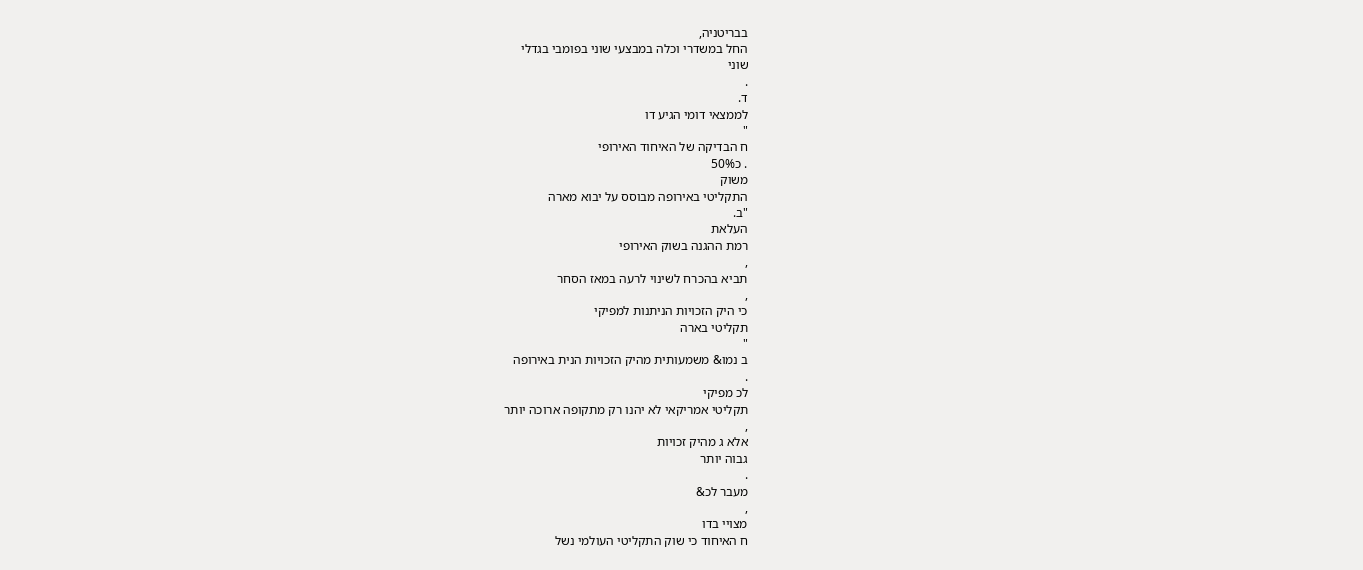בבריטניה,
החל במשדרי וכלה במבצעי שוני בפומבי בגדלי
שוני
.
ד.
לממצאי דומי הגיע דו
"
ח הבדיקה של האיחוד האירופי
. כ50%
משוק
התקליטי באירופה מבוסס על יבוא מארה
"ב.
העלאת
רמת ההגנה בשוק האירופי
,
תביא בהכרח לשינוי לרעה במאז הסחר
,
כי היק הזכויות הניתנות למפיקי
תקליטי בארה
"
ב נמו& משמעותית מהיק הזכויות הנית באירופה
.
לכ מפיקי
תקליטי אמריקאי לא יהנו רק מתקופה ארוכה יותר
,
אלא ג מהיק זכויות
גבוה יותר
.
מעבר לכ&
,
מצויי בדו
ח האיחוד כי שוק התקליטי העולמי נשל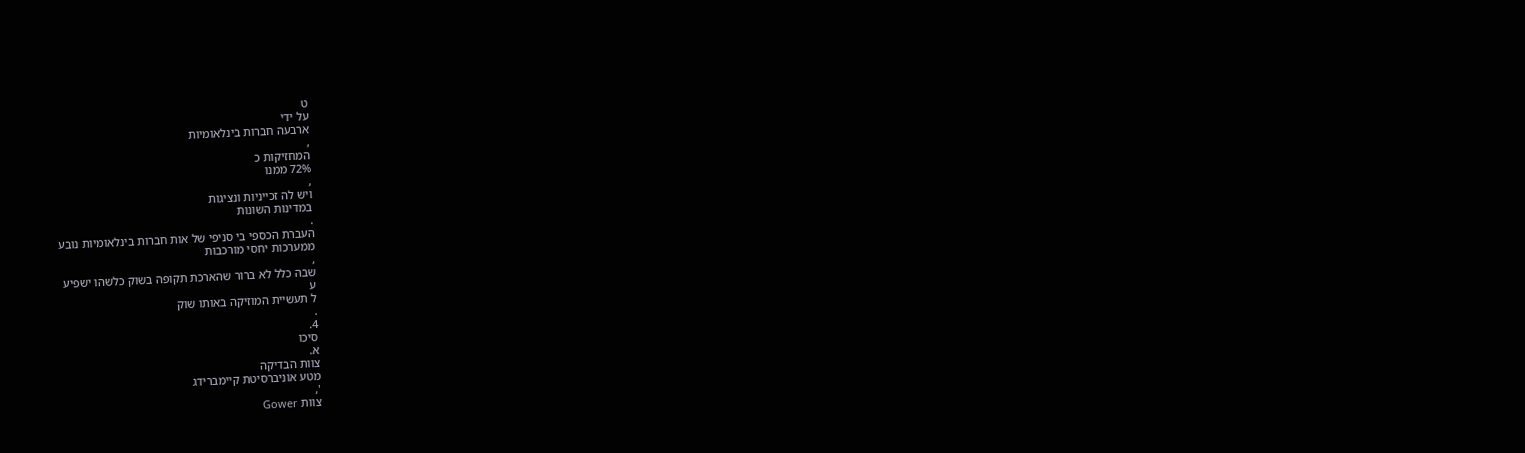ט
על ידי
ארבעה חברות בינלאומיות
,
המחזיקות כ
72% ממנו
,
ויש לה זכייניות ונציגות
במדינות השונות
.
העברת הכספי בי סניפי של אות חברות בינלאומיות נובע
ממערכות יחסי מורכבות
,
שבה כלל לא ברור שהארכת תקופה בשוק כלשהו ישפיע
ע
ל תעשיית המוזיקה באותו שוק
.
4.
סיכו
א.
צוות הבדיקה
מטע אוניברסיטת קיימברידג
',
צוות Gower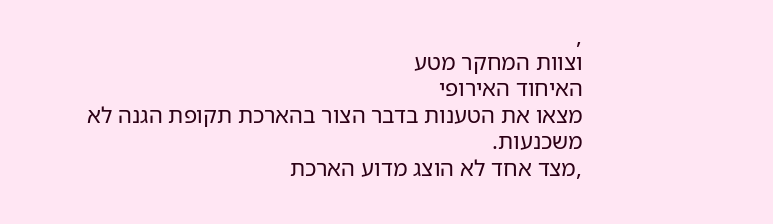,
וצוות המחקר מטע
האיחוד האירופי
מצאו את הטענות בדבר הצור בהארכת תקופת הגנה לא
משכנעות.
,מצד אחד לא הוצג מדוע הארכת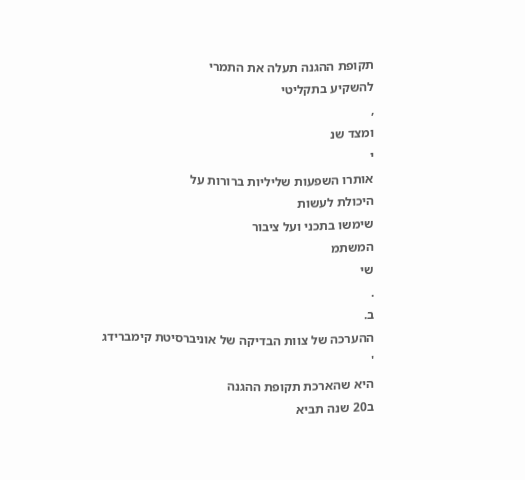תקופת ההגנה תעלה את התמרי
להשקיע בתקליטי
,
ומצד שנ
י
אותרו השפעות שליליות ברורות על
היכולת לעשות
שימשו בתכני ועל ציבור
המשתמ
שי
.
ב.
ההערכה של צוות הבדיקה של אוניברסיטת קימברידג
'
היא שהארכת תקופת ההגנה
ב20 שנה תביא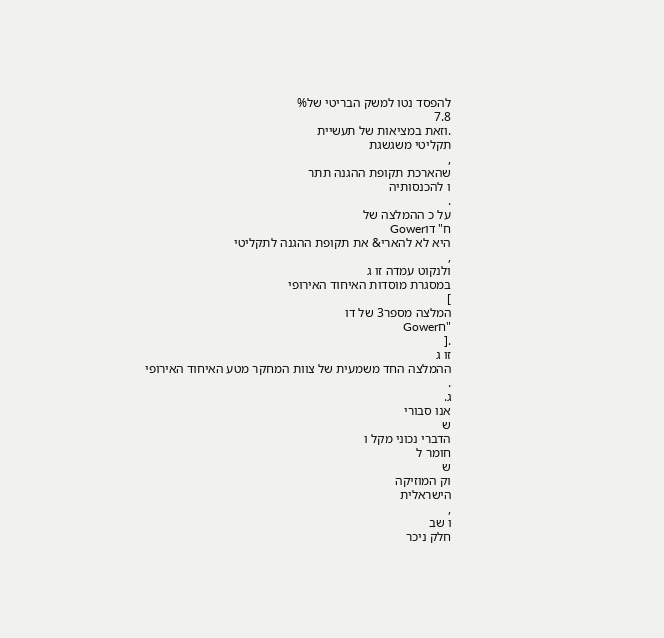להפסד נטו למשק הבריטי של%
7.8
.וזאת במציאות של תעשיית
תקליטי משגשגת
,
שהארכת תקופת ההגנה תתר
ו להכנסותיה
.
על כ ההמלצה של
ח" דוGower
היא לא להארי& את תקופת ההגנה לתקליטי
,
ולנקוט עמדה זו ג
במסגרת מוסדות האיחוד האירופי
]
המלצה מספר3 של דו
"חGower
.[
זו ג
ההמלצה החד משמעית של צוות המחקר מטע האיחוד האירופי
.
ג.
אנו סבורי
ש
הדברי נכוני מקל ו
חומר ל
ש
וק המוזיקה
הישראלית
,
ו שב
חלק ניכר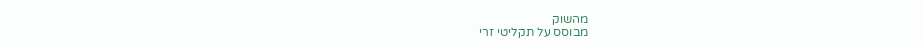מהשוק
מבוסס על תקליטי זרי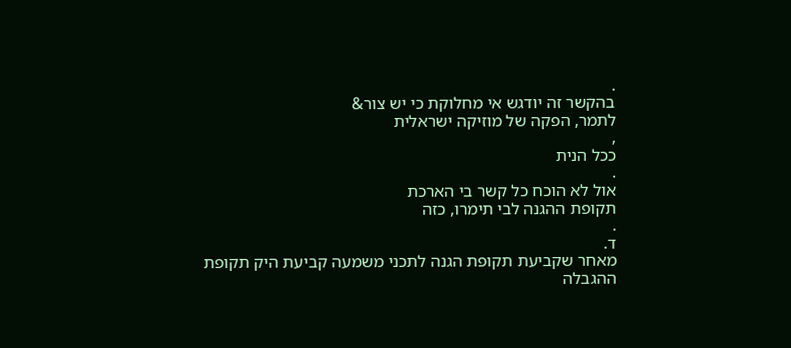.
בהקשר זה יודגש אי מחלוקת כי יש צור&
לתמר, הפקה של מוזיקה ישראלית
,
ככל הנית
.
אול לא הוכח כל קשר בי הארכת
תקופת ההגנה לבי תימרו, כזה
.
ד.
מאחר שקביעת תקופת הגנה לתכני משמעה קביעת היק תקופת
ההגבלה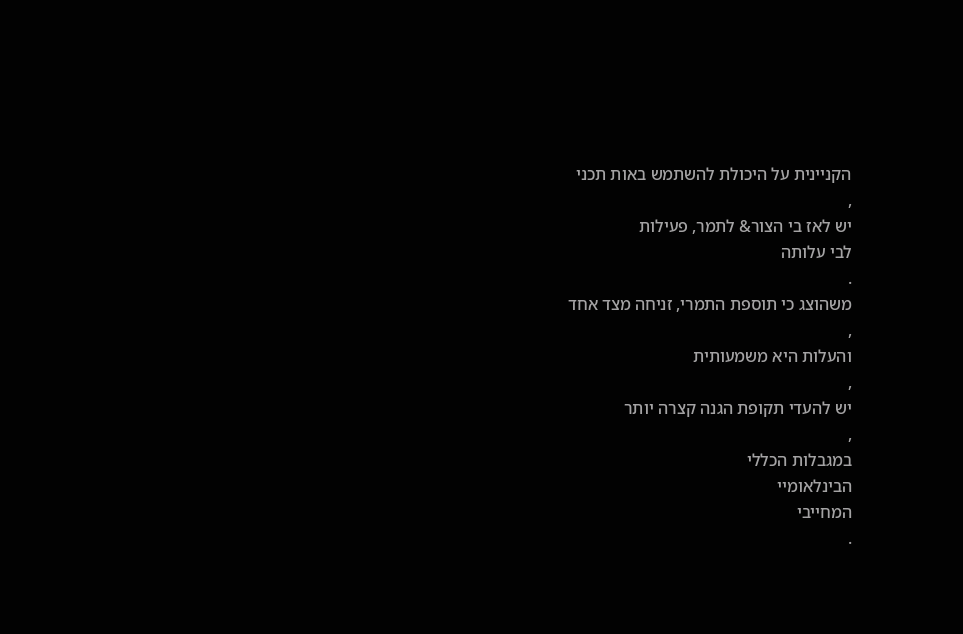הקניינית על היכולת להשתמש באות תכני
,
יש לאז בי הצור& לתמר, פעילות
לבי עלותה
.
משהוצג כי תוספת התמרי, זניחה מצד אחד
,
והעלות היא משמעותית
,
יש להעדי תקופת הגנה קצרה יותר
,
במגבלות הכללי
הבינלאומיי
המחייבי
.